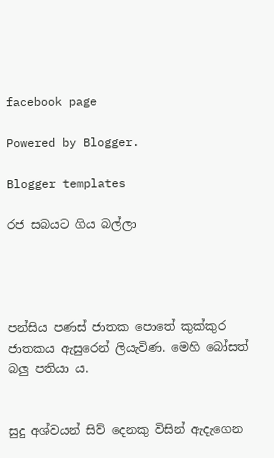facebook page

Powered by Blogger.

Blogger templates

රජ සබයට ගිය බල්ලා




පන්සිය පණස් ජාතක පොතේ කුක්කුර ජාතකය ඇසුරෙන් ලියැවිණ. මෙහි බෝසත් බලු පතියා ය.


සුදු අශ්වයන් සිව් දෙනකු විසින් ඇදැගෙන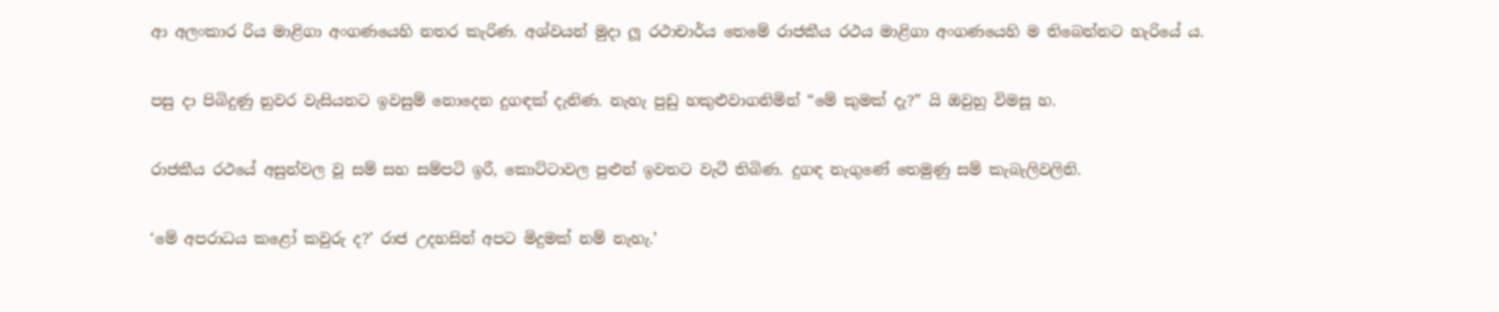ආ අලංකාර රිය මාළිගා අංගණයෙහි නතර කැරිණ. අශ්වයන් මුදා ලූ රථාචාර්ය තෙමේ රාජකීය රථය මාළිගා අංගණයෙහි ම තිබෙන්නට හැරියේ ය.

පසු දා පිබිදුණු නුවර වැසියනට ඉවසුම් නොදෙන දුගඳක් දැනිණ. නැහැ පුඩු හකුළුවාගනිමින් “මේ කුමක් දැ?” යි ඔවුහු විමසූ හ.

රාජකීය රථයේ අසුන්වල වූ සම් සහ සම්පටි ඉරී, කොට්ටාවල පුළුන් ඉවතට වැටී තිබිණ. දුගඳ නැගුණේ තෙමුණු සම් කැබැලිවලිනි.

‘මේ අපරාධය කළෝ කවුරු ද?’ රාජ උදහසින් අපට මිදුමක් නම් නැහැ.’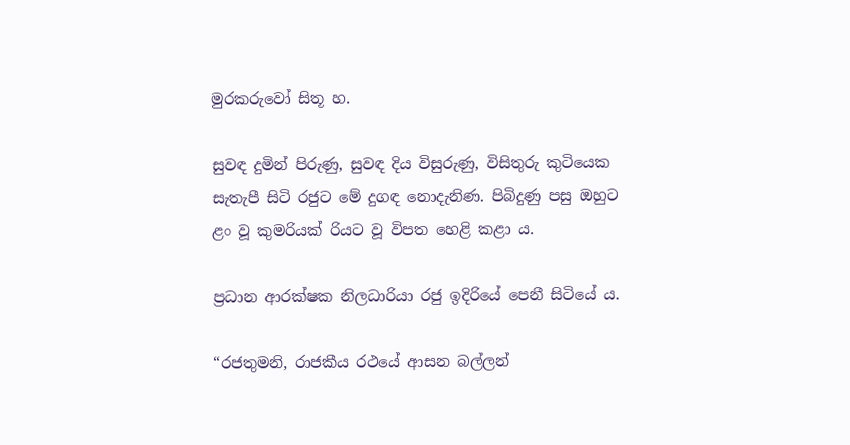මුරකරුවෝ සිතූ හ.

සුවඳ දුමින් පිරුණු, සුවඳ දිය විසුරුණු, විසිතුරු කුටියෙක සැතැපී සිටි රජුට මේ දුගඳ නොදැනිණ. පිබිදුණු පසු ඔහුට ළං වූ කුමරියක් රියට වූ විපත හෙළි කළා ය.

ප්‍රධාන ආරක්ෂක නිලධාරියා රජු ඉදිරියේ පෙනී සිටියේ ය.

“රජතුමනි, රාජකීය රථයේ ආසන බල්ලන්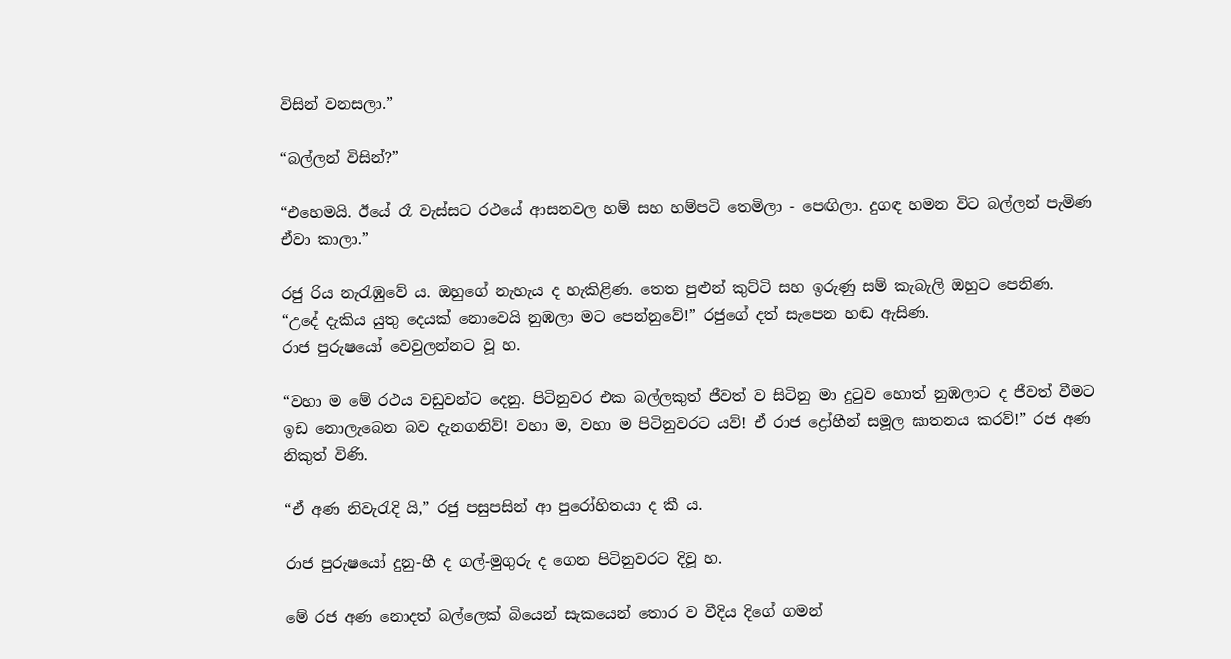විසින් වනසලා.”

“බල්ලන් විසින්?”

“එහෙමයි. ඊයේ රෑ වැස්සට රථයේ ආසනවල හම් සහ හම්පටි තෙමිලා - පෙඟිලා. දුගඳ හමන විට බල්ලන් පැමිණ ඒවා කාලා.”

රජු රිය නැරැඹුවේ ය. ඔහුගේ නැහැය ද හැකිළිණ. තෙත පුළුන් කුට්ටි සහ ඉරුණු සම් කැබැලි ඔහුට පෙනිණ.
“උදේ දැකිය යුතු දෙයක් නොවෙයි නුඹලා මට පෙන්නුවේ!” රජුගේ දත් සැපෙන හඬ ඇසිණ.
රාජ පුරුෂයෝ වෙවුලන්නට වූ හ.

“වහා ම මේ රථය වඩුවන්ට දෙනු. පිටිනුවර එක බල්ලකුත් ජීවත් ව සිටිනු මා දුටුව හොත් නුඹලාට ද ජීවත් වීමට ඉඩ නොලැබෙන බව දැනගනිව්! වහා ම, වහා ම පිටිනුවරට යව්! ඒ රාජ ද්‍රෝහීන් සමූල ඝාතනය කරව්!” රජ අණ නිකුත් විණි.

“ඒ අණ නිවැරැදි යි,” රජු පසුපසින් ආ පුරෝහිතයා ද කී ය.

රාජ පුරුෂයෝ දුනු-හී ද ගල්-මුගුරු ද ගෙන පිටිනුවරට දිවූ හ.

මේ රජ අණ නොදත් බල්ලෙක් බියෙන් සැකයෙන් තොර ව වීදිය දිගේ ගමන්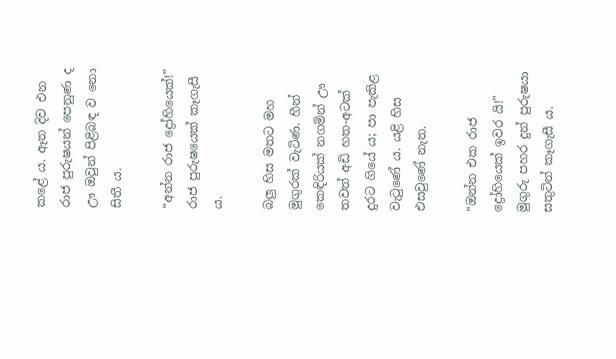කළේ ය. ඈත දිව එන රාජ පුරුෂයන් පෙනුණ ද ඌ ඔවුන් පිළිබඳ ව නො සිතී ය.

“අන්න රාජ ද්‍රෝහියෙක්!” රාජ පුරුෂයෙක් කෑගැසී ය.

බලු හිස මතට මහ මුගුරක් වැටිණ. හීන් කෙඳිරියක් නගමින් ඌ තවත් අඩි හත-අටක් දුරට ගියේ ය; පා පැකිළ වැටුණේ ය. යළි හිස එසවුණේ නැත.

“ඔන්න එක රාජ ද්‍රෝහියෙක් ඉවර යි!” මුගුරු පහර දුන් පුරුෂයා සතුටින් කෑගැසී ය.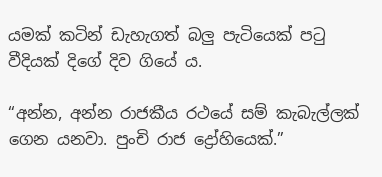යමක් කටින් ඩැහැගත් බලු පැටියෙක් පටු වීදියක් දිගේ දිව ගියේ ය.

“අන්න, අන්න රාජකීය රථයේ සම් කැබැල්ලක් ගෙන යනවා. පුංචි රාජ ද්‍රෝහියෙක්.”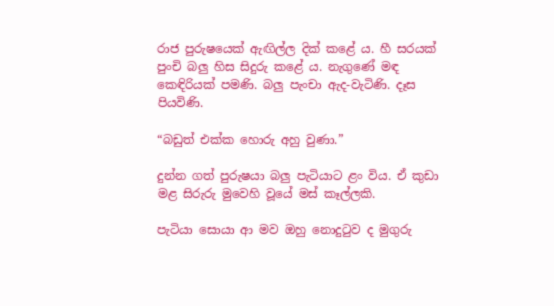රාජ පුරුෂයෙක් ඇඟිල්ල දික් කළේ ය. හී සරයක් පුංචි බලු හිස සිදුරු කළේ ය. නැගුණේ මඳ කෙඳිරියක් පමණි. බලු පැංචා ඇද-වැටිණි. දෑස පියවිණි.

“බඩුත් එක්ක හොරු අහු වුණා.”

දුන්න ගත් පුරුෂයා බලු පැටියාට ළං විය. ඒ කුඩා මළ සිරුරු මුවෙහි වූයේ මස් කෑල්ලකි.

පැටියා සොයා ආ මව ඔහු නොදුටුව ද මුගුරු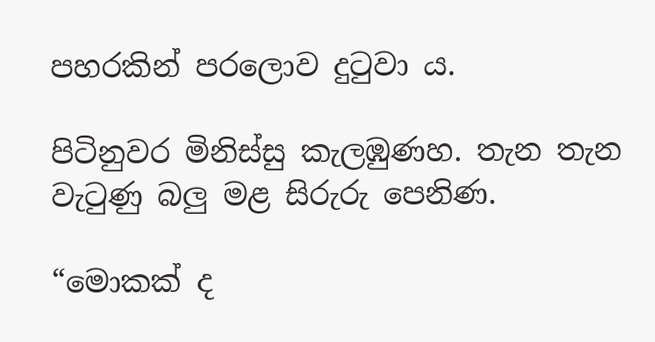පහරකින් පරලොව දුටුවා ය.

පිටිනුවර මිනිස්සු කැලඹුණහ. තැන තැන වැටුණු බලු මළ සිරුරු පෙනිණ.

“මොකක් ද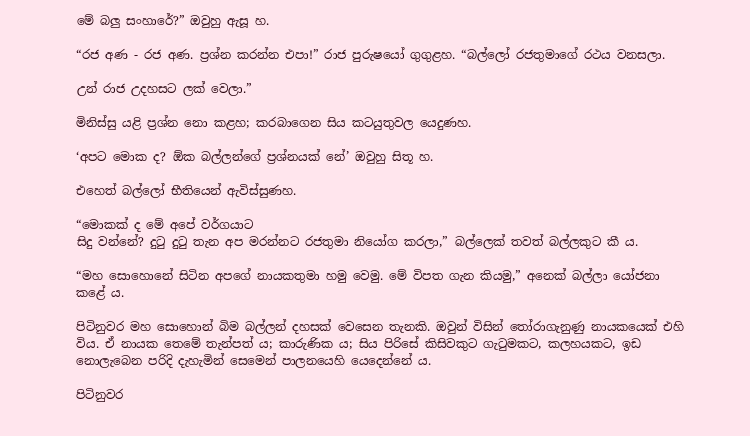මේ බලු සංහාරේ?” ඔවුහු ඇසූ හ.

“රජ අණ - රජ අණ. ප්‍රශ්න කරන්න එපා!” රාජ පුරුෂයෝ ගුගුළහ. “බල්ලෝ රජතුමාගේ රථය වනසලා.

උන් රාජ උදහසට ලක් වෙලා.”

මිනිස්සු යළි ප්‍රශ්න නො කළහ; කරබාගෙන සිය කටයුතුවල යෙදුණහ.

‘අපට මොක ද? ඕක බල්ලන්ගේ ප්‍රශ්නයක් නේ’ ඔවුහු සිතූ හ.

එහෙත් බල්ලෝ භීතියෙන් ඇවිස්සුණහ.

“මොකක් ද මේ අපේ වර්ගයාට
සිදු වන්නේ? දුටු දුටු තැන අප මරන්නට රජතුමා නියෝග කරලා,” බල්ලෙක් තවත් බල්ලකුට කී ය.

“මහ සොහොනේ සිටින අපගේ නායකතුමා හමු වෙමු. මේ විපත ගැන කියමු,” අනෙක් බල්ලා යෝජනා කළේ ය.

පිටිනුවර මහ සොහොන් බිම බල්ලන් දහසක් වෙසෙන තැනකි. ඔවුන් විසින් තෝරාගැනුණු නායකයෙක් එහි විය. ඒ නායක තෙමේ තැන්පත් ය; කාරුණික ය; සිය පිරිසේ කිසිවකුට ගැටුමකට, කලහයකට, ඉඩ නොලැබෙන පරිදි දැහැමින් සෙමෙන් පාලනයෙහි යෙදෙන්නේ ය.

පිටිනුවර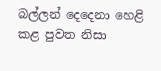බල්ලන් දෙදෙනා හෙළි කළ පුවත නිසා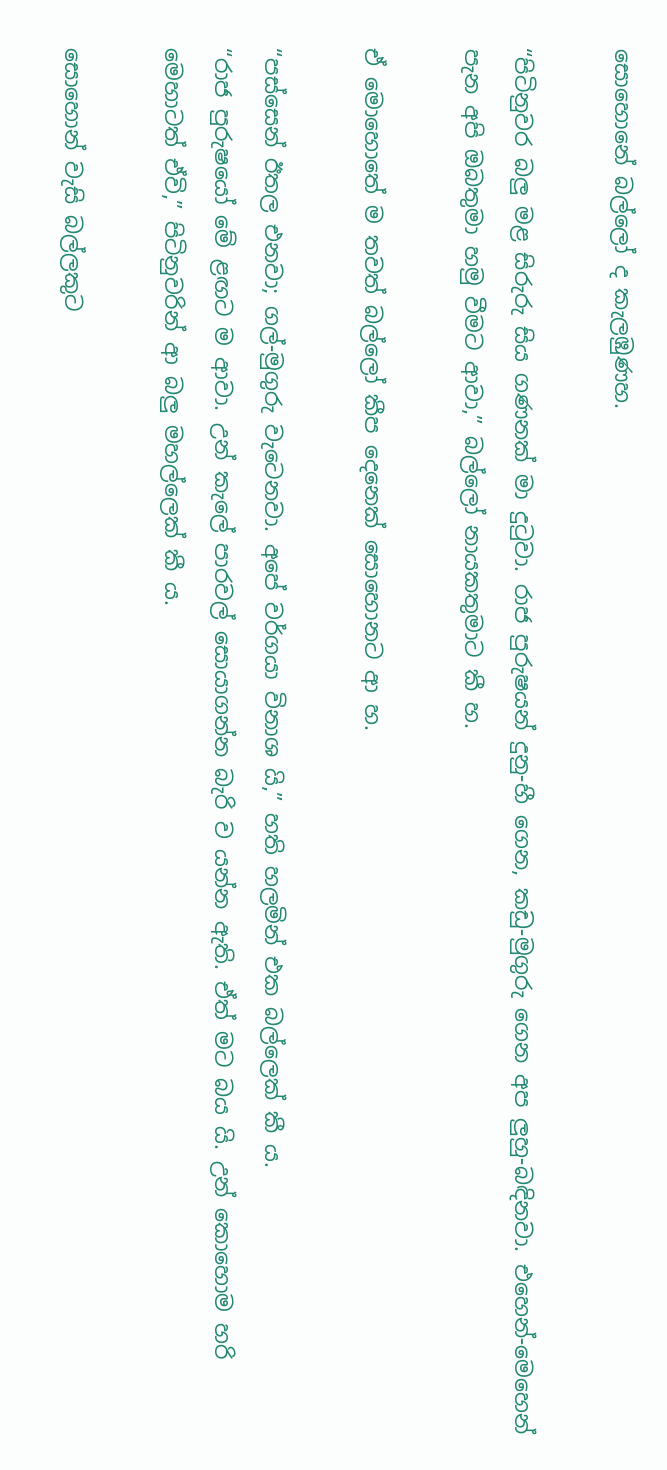සොහොනේ බල්ලෝ ද කැලඹුණහ.

“පිටිනුවර බලු මළ සිරුරු සිය ගණනක් මා දුටුවා. රාජ පුරුෂයන් දුනු-හී ගෙන, කඩු-මුගුරු ගෙන අප ලුහු-බඳිනවා. එහෙන්-මෙහෙන් පැන අපි ඔබතුමා හමු වීමට ආවා,” බල්ලෝ නායකතුමාට කී හ.

ඒ මොහොතේ ම තවත් බල්ලෝ කීප දෙනෙක් සොහොනට ආ හ.

“පස්සෙන් ඊතල එනවා; ගල්-මුගුරු වැටෙනවා. අපේ වර්ගයා විනාශ යි,” හති හලමින් එක බල්ලෙක් කී ය.
“රාජ පුරුෂයෝ මේ ළඟට ම ආවා. උන් කැලේ පාරවල් සොයාගන්න බැරි ව යන්න ඇති. ඒත් මට බය යි. උන් කොහොම හරි මෙහාටත් ඒවි,” පිටිනුවරින් ආ බලු මහල්ලෙක් කී ය.

සොහොන් වැසි බල්ලකුට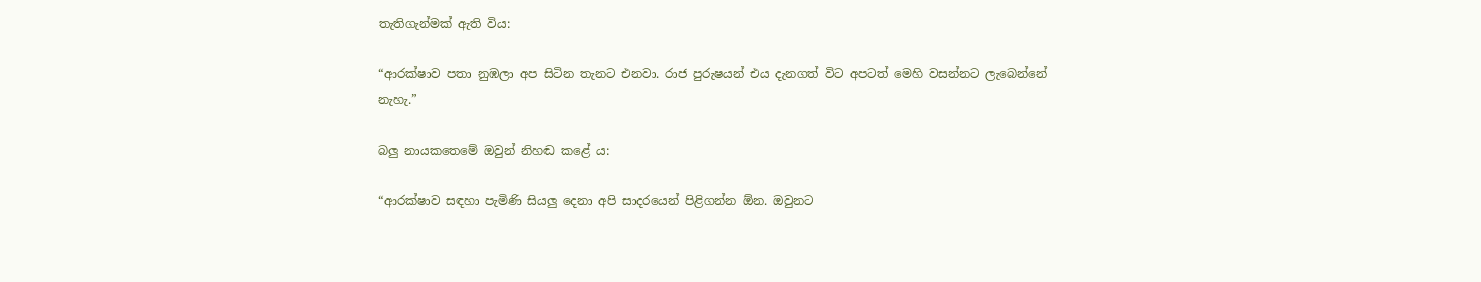තැතිගැන්මක් ඇති විය:

“ආරක්ෂාව පතා නුඹලා අප සිටින තැනට එනවා. රාජ පුරුෂයන් එය දැනගත් විට අපටත් මෙහි වසන්නට ලැබෙන්නේ නැහැ.”

බලු නායකතෙමේ ඔවුන් නිහඬ කළේ ය:

“ආරක්ෂාව සඳහා පැමිණි සියලු දෙනා අපි සාදරයෙන් පිළිගන්න ඕන. ඔවුනට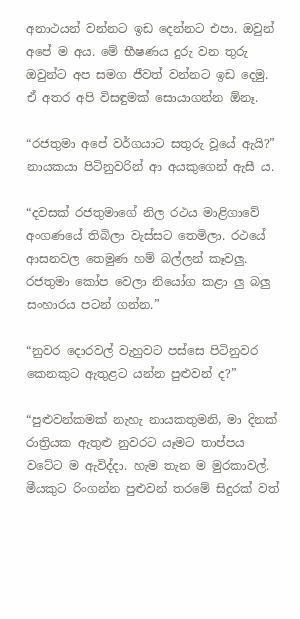අනාථයන් වන්නට ඉඩ දෙන්නට එපා. ඔවුන් අපේ ම අය. මේ භීෂණය දුරු වන තුරු ඔවුන්ට අප සමග ජීවත් වන්නට ඉඩ දෙමු. ඒ අතර අපි විසඳුමක් සොයාගන්න ඕනෑ.

“රජතුමා අපේ වර්ගයාට සතුරු වූයේ ඇයි?” නායකයා පිටිනුවරින් ආ අයකුගෙන් ඇසී ය.

“දවසක් රජතුමාගේ නිල රථය මාළිගාවේ අංගණයේ තිබිලා වැස්සට තෙමිලා. රථයේ ආසනවල තෙමුණ හම් බල්ලන් කෑවලු. රජතුමා කෝප වෙලා නියෝග කළා ලු බලු සංහාරය පටන් ගන්න.”

“නුවර දොරවල් වැහුවට පස්සෙ පිටිනුවර කෙනකුට ඇතුළට යන්න පුළුවන් ද?”

“පුළුවන්කමක් නැහැ නායකතුමනි, මා දිනක් රාත්‍රියක ඇතුළු නුවරට යෑමට තාප්පය වටේට ම ඇවිද්දා. හැම තැන ම මුරකාවල්. මීයකුට රිංගන්න පුළුවන් තරමේ සිදුරක් වත්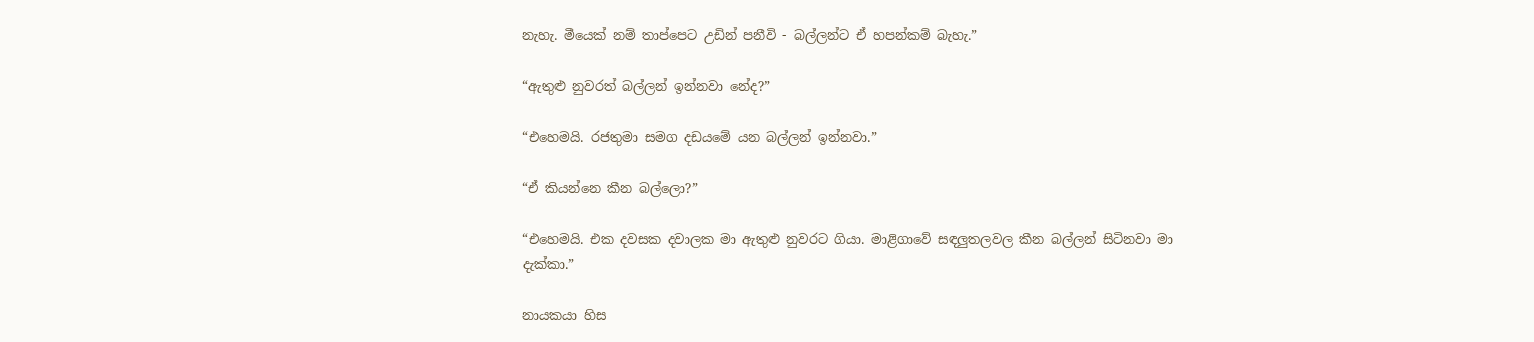නැහැ. මීයෙක් නම් තාප්පෙට උඩින් පනීවි - බල්ලන්ට ඒ හපන්කම් බැහැ.”

“ඇතුළු නුවරත් බල්ලන් ඉන්නවා නේද?”

“එහෙමයි. රජතුමා සමග දඩයමේ යන බල්ලන් ඉන්නවා.”

“ඒ කියන්නෙ කීන බල්ලො?”

“එහෙමයි. එක දවසක දවාලක මා ඇතුළු නුවරට ගියා. මාළිගාවේ සඳලුතලවල කීන බල්ලන් සිටිනවා මා දැක්කා.”

නායකයා හිස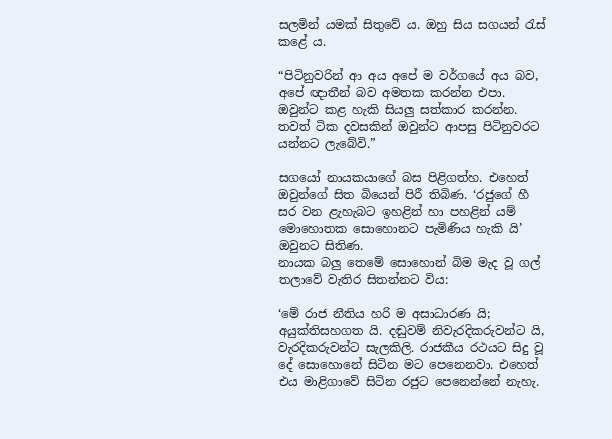සලමින් යමක් සිතුවේ ය. ඔහු සිය සගයන් රැස් කළේ ය.

“පිටිනුවරින් ආ අය අපේ ම වර්ගයේ අය බව, අපේ ඥාතීන් බව අමතක කරන්න එපා. ඔවුන්ට කළ හැකි සියලු සත්කාර කරන්න. තවත් ටික දවසකින් ඔවුන්ට ආපසු පිටිනුවරට යන්නට ලැබේවි.”

සගයෝ නායකයාගේ බස පිළිගත්හ. එහෙත් ඔවුන්ගේ සිත බියෙන් පිරී තිබිණ. ‘රජුගේ හී සර වන ළැහැබට ඉහළින් හා පහළින් යම් මොහොතක සොහොනට පැමිණිය හැකි යි’ ඔවුනට සිතිණ.
නායක බලු තෙමේ සොහොන් බිම මැද වූ ගල් තලාවේ වැතිර සිතන්නට විය:

‘මේ රාජ නීතිය හරි ම අසාධාරණ යි; අයුක්තිසහගත යි. දඬුවම් නිවැරදිකරුවන්ට යි, වැරදිකරුවන්ට සැලකිලි. රාජකීය රථයට සිදු වූ දේ සොහොනේ සිටින මට පෙනෙනවා. එහෙත් එය මාළිගාවේ සිටින රජුට පෙනෙන්නේ නැහැ.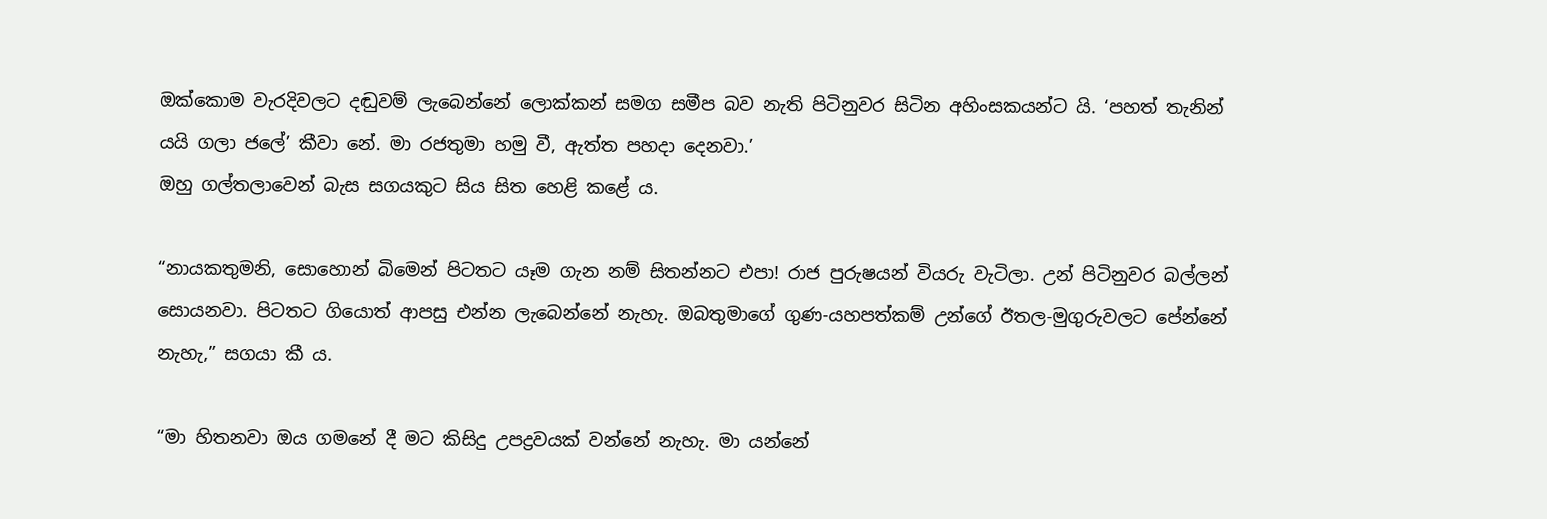ඔක්කොම වැරදිවලට දඬුවම් ලැබෙන්නේ ලොක්කන් සමග සමීප බව නැති පිටිනුවර සිටින අහිංසකයන්ට යි. ‘පහත් තැනින් යයි ගලා ජලේ’ කීවා නේ. මා රජතුමා හමු වී, ඇත්ත පහදා දෙනවා.’
ඔහු ගල්තලාවෙන් බැස සගයකුට සිය සිත හෙළි කළේ ය.

“නායකතුමනි, සොහොන් බිමෙන් පිටතට යෑම ගැන නම් සිතන්නට එපා! රාජ පුරුෂයන් වියරු වැටිලා. උන් පිටිනුවර බල්ලන් සොයනවා. පිටතට ගියොත් ආපසු එන්න ලැබෙන්නේ නැහැ. ඔබතුමාගේ ගුණ-යහපත්කම් උන්ගේ ඊතල-මුගුරුවලට පේන්නේ නැහැ,” සගයා කී ය.

“මා හිතනවා ඔය ගමනේ දී මට කිසිදු උපද්‍රවයක් වන්නේ නැහැ. මා යන්නේ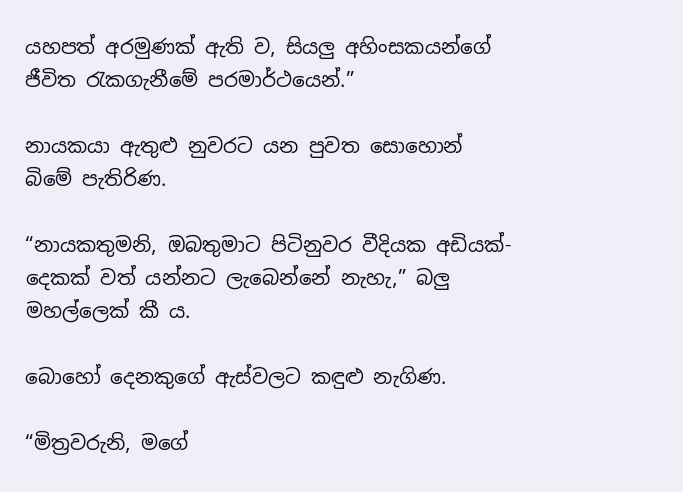යහපත් අරමුණක් ඇති ව, සියලු අහිංසකයන්ගේ ජීවිත රැකගැනීමේ පරමාර්ථයෙන්.”

නායකයා ඇතුළු නුවරට යන පුවත සොහොන් බිමේ පැතිරිණ.

“නායකතුමනි, ඔබතුමාට පිටිනුවර වීදියක අඩියක්-දෙකක් වත් යන්නට ලැබෙන්නේ නැහැ,” බලු මහල්ලෙක් කී ය.

බොහෝ දෙනකුගේ ඇස්වලට කඳුළු නැගිණ.

“මිත්‍රවරුනි, මගේ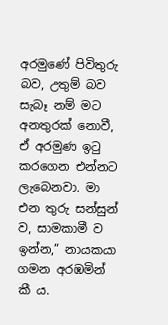අරමුණේ පිවිතුරු බව, උතුම් බව සැබෑ නම් මට අනතුරක් නොවී, ඒ අරමුණ ඉටු කරගෙන එන්නට ලැබෙනවා. මා එන තුරු සන්සුන් ව, සාමකාමී ව ඉන්න,” නායකයා ගමන අරඹමින් කී ය.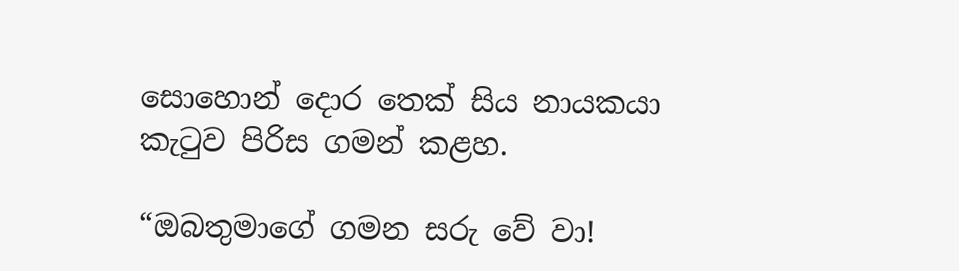සොහොන් දොර තෙක් සිය නායකයා කැටුව පිරිස ගමන් කළහ.

“ඔබතුමාගේ ගමන සරු වේ වා!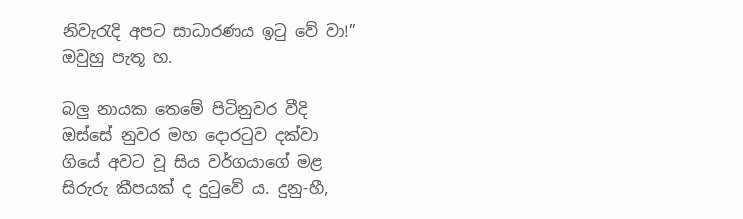නිවැරැදි අපට සාධාරණය ඉටු වේ වා!” ඔවුහු පැතූ හ.

බලු නායක තෙමේ පිටිනුවර වීදි ඔස්සේ නුවර මහ දොරටුව දක්වා ගියේ අවට වූ සිය වර්ගයාගේ මළ සිරුරු කීපයක් ද දුටුවේ ය. දුනු-හී,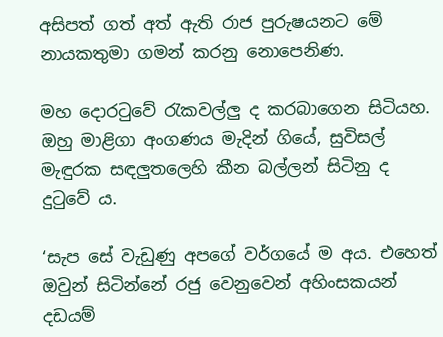අසිපත් ගත් අත් ඇති රාජ පුරුෂයනට මේ නායකතුමා ගමන් කරනු නොපෙනිණ.

මහ දොරටුවේ රැකවල්ලු ද කරබාගෙන සිටියහ. ඔහු මාළිගා අංගණය මැදින් ගියේ, සුවිසල් මැඳුරක සඳලුතලෙහි කීන බල්ලන් සිටිනු ද දුටුවේ ය.

‘සැප සේ වැඩුණු අපගේ වර්ගයේ ම අය. එහෙත් ඔවුන් සිටින්නේ රජු වෙනුවෙන් අහිංසකයන් දඩයම්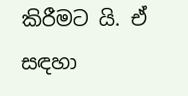කිරීමට යි. ඒ සඳහා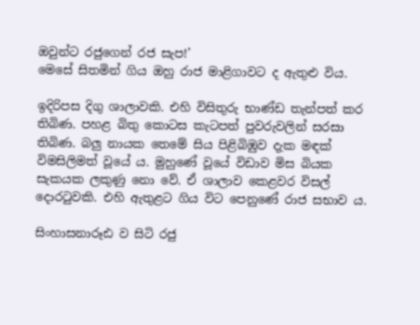ඔවුන්ට රජුගෙන් රජ සැප!’
මෙසේ සිතමින් ගිය ඔහු රාජ මාළිගාවට ද ඇතුළු විය.

ඉදිරිපස දිගු ශාලාවකි. එහි විසිතුරු භාණ්ඩ තැන්පත් කර තිබිණ. පහළ බිතු කොටස කැටපත් පුවරුවලින් සරසා තිබිණ. බලු නායක තෙමේ සිය පිළිබිඹුව දැක මඳක් විමසිලිමත් වූයේ ය. මුහුණේ වූයේ විඩාව මිස බියක සැකයක ලකුණු නො වේ. ඒ ශාලාව කෙළවර විසල් දොරටුවකි. එහි ඇතුළට ගිය විට පෙනුණේ රාජ සභාව ය.

සිංහාසනාරූඪ ව සිටි රජු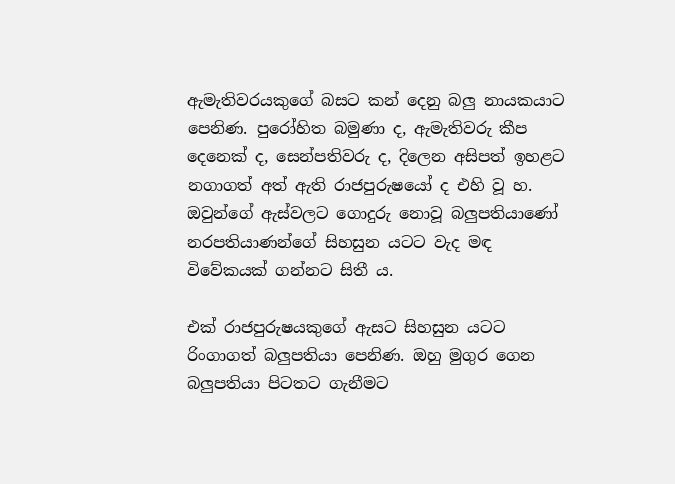ඇමැතිවරයකුගේ බසට කන් දෙනු බලු නායකයාට පෙනිණ. පුරෝහිත බමුණා ද, ඇමැතිවරු කීප දෙනෙක් ද, සෙන්පතිවරු ද, දිලෙන අසිපත් ඉහළට නගාගත් අත් ඇති රාජපුරුෂයෝ ද එහි වූ හ. ඔවුන්ගේ ඇස්වලට ගොදුරු නොවූ බලුපතියාණෝ නරපතියාණන්ගේ සිහසුන යටට වැද මඳ විවේකයක් ගන්නට සිතී ය.

එක් රාජපුරුෂයකුගේ ඇසට සිහසුන යටට රිංගාගත් බලුපතියා පෙනිණ. ඔහු මුගුර ගෙන බලුපතියා පිටතට ගැනීමට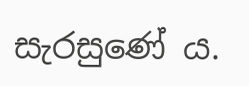සැරසුණේ ය.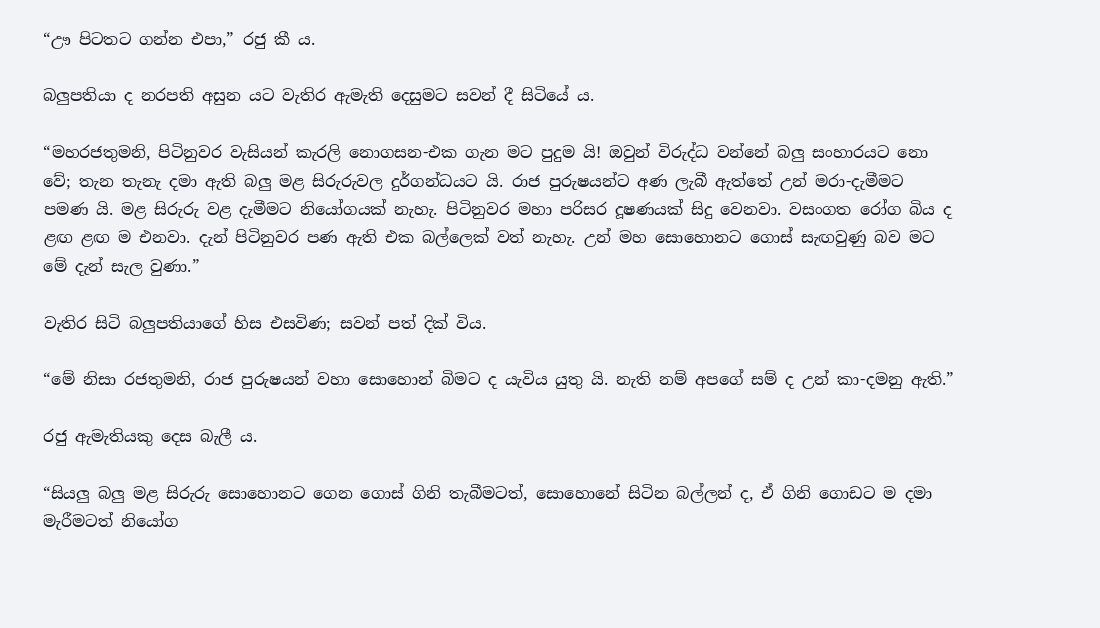“ඌ පිටතට ගන්න එපා,” රජු කී ය.

බලුපතියා ද නරපති අසුන යට වැතිර ඇමැති දෙසුමට සවන් දී සිටියේ ය.

“මහරජතුමනි, පිටිනුවර වැසියන් කැරලි නොගසන-එක ගැන මට පුදුම යි! ඔවුන් විරුද්ධ වන්නේ බලු සංහාරයට නො වේ; තැන තැනැ දමා ඇති බලු මළ සිරුරුවල දුර්ගන්ධයට යි. රාජ පුරුෂයන්ට අණ ලැබී ඇත්තේ උන් මරා-දැමීමට පමණ යි. මළ සිරුරු වළ දැමීමට නියෝගයක් නැහැ. පිටිනුවර මහා පරිසර දූෂණයක් සිදු වෙනවා. වසංගත රෝග බිය ද ළඟ ළඟ ම එනවා. දැන් පිටිනුවර පණ ඇති එක බල්ලෙක් වත් නැහැ. උන් මහ සොහොනට ගොස් සැඟවුණු බව මට මේ දැන් සැල වුණා.”

වැතිර සිටි බලුපතියාගේ හිස එසවිණ; සවන් පත් දික් විය.

“මේ නිසා රජතුමනි, රාජ පුරුෂයන් වහා සොහොන් බිමට ද යැවිය යුතු යි. නැති නම් අපගේ සම් ද උන් කා-දමනු ඇති.”

රජු ඇමැතියකු දෙස බැලී ය.

“සියලු බලු මළ සිරුරු සොහොනට ගෙන ගොස් ගිනි තැබීමටත්, සොහොනේ සිටින බල්ලන් ද, ඒ ගිනි ගොඩට ම දමා මැරීමටත් නියෝග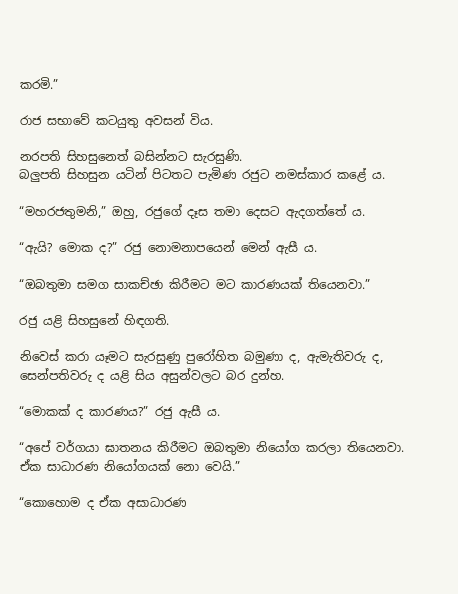කරමි.”

රාජ සභාවේ කටයුතු අවසන් විය.

නරපති සිහසුනෙත් බසින්නට සැරසුණි.
බලුපති සිහසුන යටින් පිටතට පැමිණ රජුට නමස්කාර කළේ ය.

“මහරජතුමනි,” ඔහු, රජුගේ දෑස තමා දෙසට ඇදගත්තේ ය.

“ඇයි? මොක ද?” රජු නොමනාපයෙන් මෙන් ඇසී ය.

“ඔබතුමා සමග සාකච්ඡා කිරීමට මට කාරණයක් තියෙනවා.”

රජු යළි සිහසුනේ හිඳගති.

නිවෙස් කරා යෑමට සැරසුණු පුරෝහිත බමුණා ද, ඇමැතිවරු ද, සෙන්පතිවරු ද යළි සිය අසුන්වලට බර දුන්හ.

“මොකක් ද කාරණය?” රජු ඇසී ය.

“අපේ වර්ගයා ඝාතනය කිරීමට ඔබතුමා නියෝග කරලා තියෙනවා. ඒක සාධාරණ නියෝගයක් නො වෙයි.”

“කොහොම ද ඒක අසාධාරණ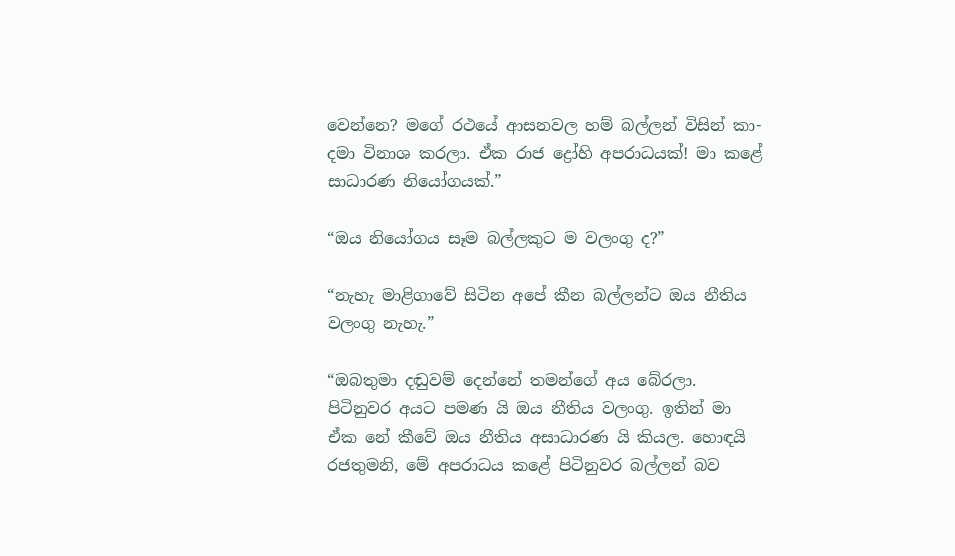වෙන්නෙ? මගේ රථයේ ආසනවල හම් බල්ලන් විසින් කා-දමා විනාශ කරලා. ඒක රාජ ද්‍රෝහි අපරාධයක්! මා කළේ සාධාරණ නියෝගයක්.”

“ඔය නියෝගය සෑම බල්ලකුට ම වලංගු ද?”

“නැහැ මාළිගාවේ සිටින අපේ කීන බල්ලන්ට ඔය නීතිය වලංගු නැහැ.”

“ඔබතුමා දඬුවම් දෙන්නේ තමන්ගේ අය බේරලා. පිටිනුවර අයට පමණ යි ඔය නීතිය වලංගු. ඉතින් මා ඒක නේ කීවේ ඔය නීතිය අසාධාරණ යි කියල. හොඳයි රජතුමනි, මේ අපරාධය කළේ පිටිනුවර බල්ලන් බව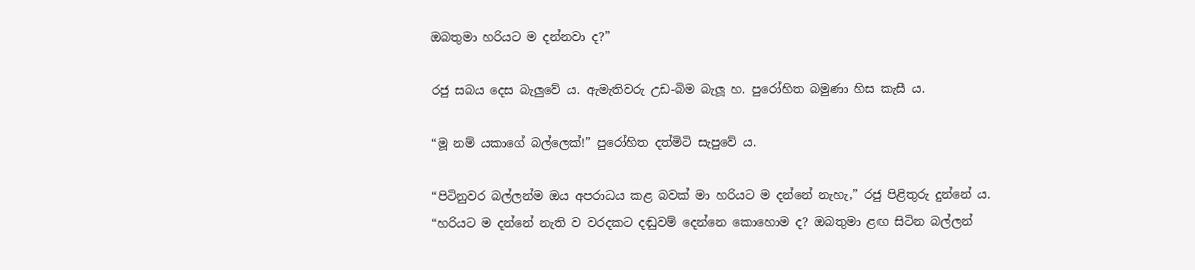ඔබතුමා හරියට ම දන්නවා ද?”

රජු සබය දෙස බැලුවේ ය. ඇමැතිවරු උඩ-බිම බැලූ හ. පුරෝහිත බමුණා හිස කැසී ය.

“මූ නම් යකාගේ බල්ලෙක්!” පුරෝහිත දත්මිටි සැපුවේ ය.

“පිටිනුවර බල්ලන්ම ඔය අපරාධය කළ බවක් මා හරියට ම දන්නේ නැහැ,” රජු පිළිතුරු දුන්නේ ය.
“හරියට ම දන්නේ නැති ව වරදකට දඬුවම් දෙන්නෙ කොහොම ද? ඔබතුමා ළඟ සිටින බල්ලන්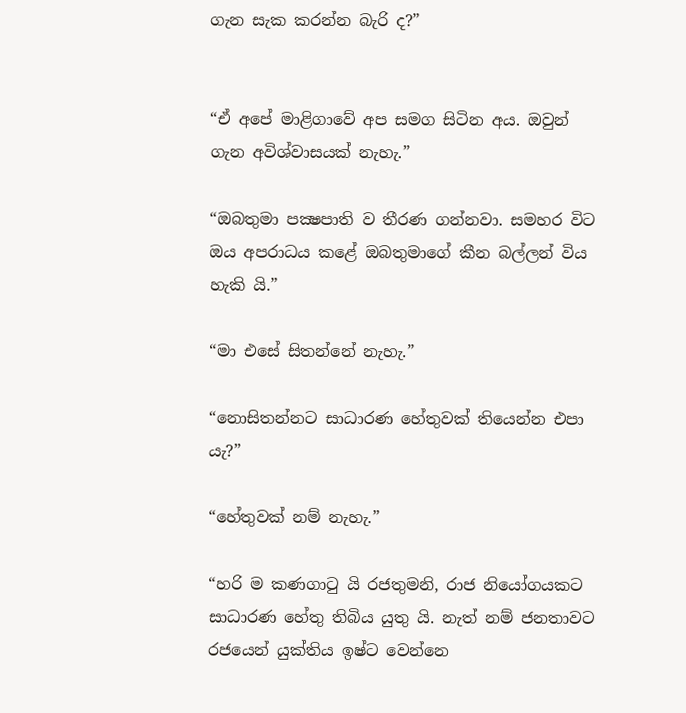ගැන සැක කරන්න බැරි ද?”


“ඒ අපේ මාළිගාවේ අප සමග සිටින අය. ඔවුන් ගැන අවිශ්වාසයක් නැහැ.”

“ඔබතුමා පක්‍ෂපාති ව තීරණ ගන්නවා. සමහර විට ඔය අපරාධය කළේ ඔබතුමාගේ කීන බල්ලන් විය හැකි යි.”

“මා එසේ සිතන්නේ නැහැ.”

“නොසිතන්නට සාධාරණ හේතුවක් තියෙන්න එපා යැ?”

“හේතුවක් නම් නැහැ.”

“හරි ම කණගාටු යි රජතුමනි, රාජ නියෝගයකට
සාධාරණ හේතු තිබිය යුතු යි. නැත් නම් ජනතාවට රජයෙන් යුක්තිය ඉෂ්ට වෙන්නෙ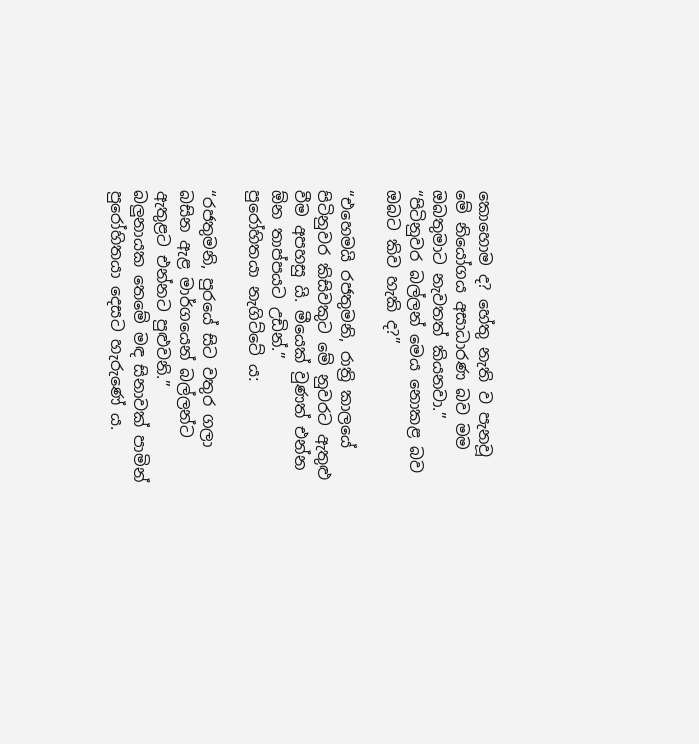කොහොම ද? හේතු නැති ව පැනවූ මේ නියෝගය අසාධාරණ බව මම ඔබතුමාට නැවතත් කියනවා.”
“පිටිනුවර බල්ලන් මෙය නොකළ බව ඔබට කිව හැකි ද?”

“එහෙමයි රජතුමනි, රාත්‍රි කාලයේ පිටිනුවර කිසිවකුට මේ නුවරට ඇතුළු වීම අපහසු යි. මීයෙක් වුණත් එන්න ඕන තාප්පයට උඩින්.”
පුරෝහිතයා නැගිට්ටේ ය:

“රජතුමනි, පුරයේ සිට වතුර ගලා බසින ඇළ මාර්ගයෙන් බල්ලන්ට ඇතුළට එන්නට පුළුවනි.”
බලුනායක තෙමේ මඳ සිනාවක් පාමින් පුරෝහිතයා දෙසට හැරුණේ ය.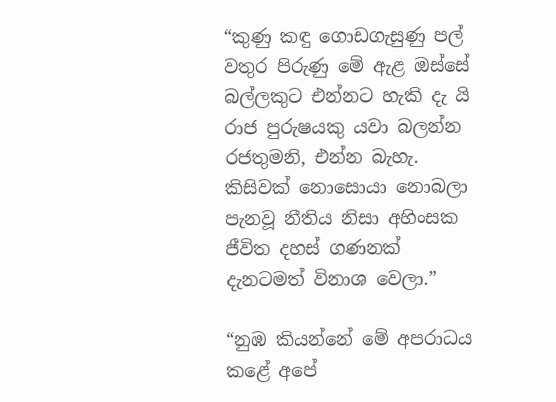“කුණු කඳු ගොඩගැසුණු පල් වතුර පිරුණු මේ ඇළ ඔස්සේ බල්ලකුට එන්නට හැකි දැ යි රාජ පුරුෂයකු යවා බලන්න රජතුමනි, එන්න බැහැ. කිසිවක් නොසොයා නොබලා පැනවූ නීතිය නිසා අහිංසක ජීවිත දහස් ගණනක් දැනටමත් විනාශ වෙලා.”

“නුඹ කියන්නේ මේ අපරාධය කළේ අපේ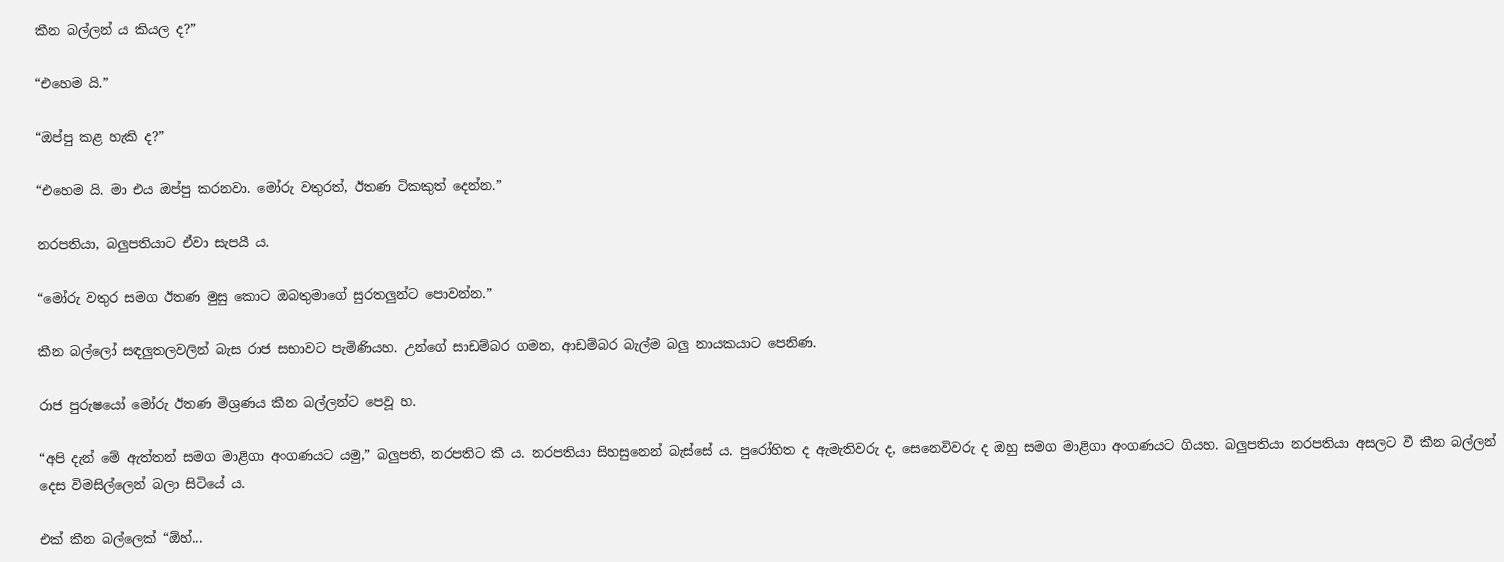කීන බල්ලන් ය කියල ද?”

“එහෙම යි.”

“ඔප්පු කළ හැකි ද?”

“එහෙම යි. මා එය ඔප්පු කරනවා. මෝරු වතුරත්, ඊතණ ටිකකුත් දෙන්න.”

නරපතියා, බලුපතියාට ඒවා සැපයී ය.

“මෝරු වතුර සමග ඊතණ මුසු කොට ඔබතුමාගේ සුරතලුන්ට පොවන්න.”

කීන බල්ලෝ සඳලුතලවලින් බැස රාජ සභාවට පැමිණියහ. උන්ගේ සාඩම්බර ගමන, ආඩම්බර බැල්ම බලු නායකයාට පෙනිණ.

රාජ පුරුෂයෝ මෝරු ඊතණ මිශ්‍රණය කීන බල්ලන්ට පෙවූ හ.

“අපි දැන් මේ ඇත්තන් සමග මාළිගා අංගණයට යමු,” බලුපති, නරපතිට කී ය. නරපතියා සිහසුනෙන් බැස්සේ ය. පුරෝහිත ද ඇමැතිවරු ද, සෙනෙවිවරු ද ඔහු සමග මාළිගා අංගණයට ගියහ. බලුපතියා නරපතියා අසලට වී කීන බල්ලන් දෙස විමසිල්ලෙන් බලා සිටියේ ය.

එක් කීන බල්ලෙක් “ඕහ්...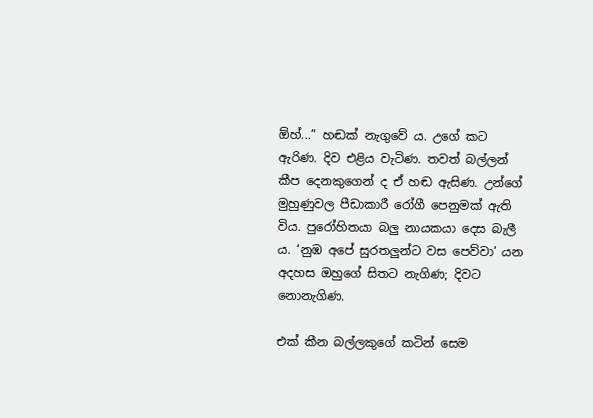ඕහ්...” හඬක් නැගුවේ ය. උගේ කට ඇරිණ. දිව එළිය වැටිණ. තවත් බල්ලන් කීප දෙනකුගෙන් ද ඒ හඬ ඇසිණ. උන්ගේ මුහුණුවල පීඩාකාරී රෝගී පෙනුමක් ඇති විය. පුරෝහිතයා බලු නායකයා දෙස බැලී ය. ‘නුඹ අපේ සුරතලුන්ට වස පෙව්වා’ යන අදහස ඔහුගේ සිතට නැගිණ; දිවට නොනැගිණ.

එක් කීන බල්ලකුගේ කටින් සෙම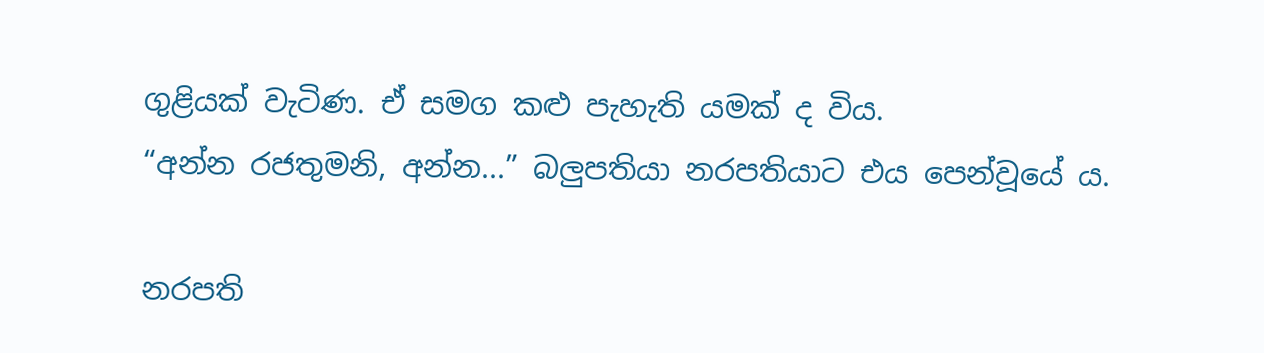ගුළියක් වැටිණ. ඒ සමග කළු පැහැති යමක් ද විය.
“අන්න රජතුමනි, අන්න...” බලුපතියා නරපතියාට එය පෙන්වූයේ ය.

නරපති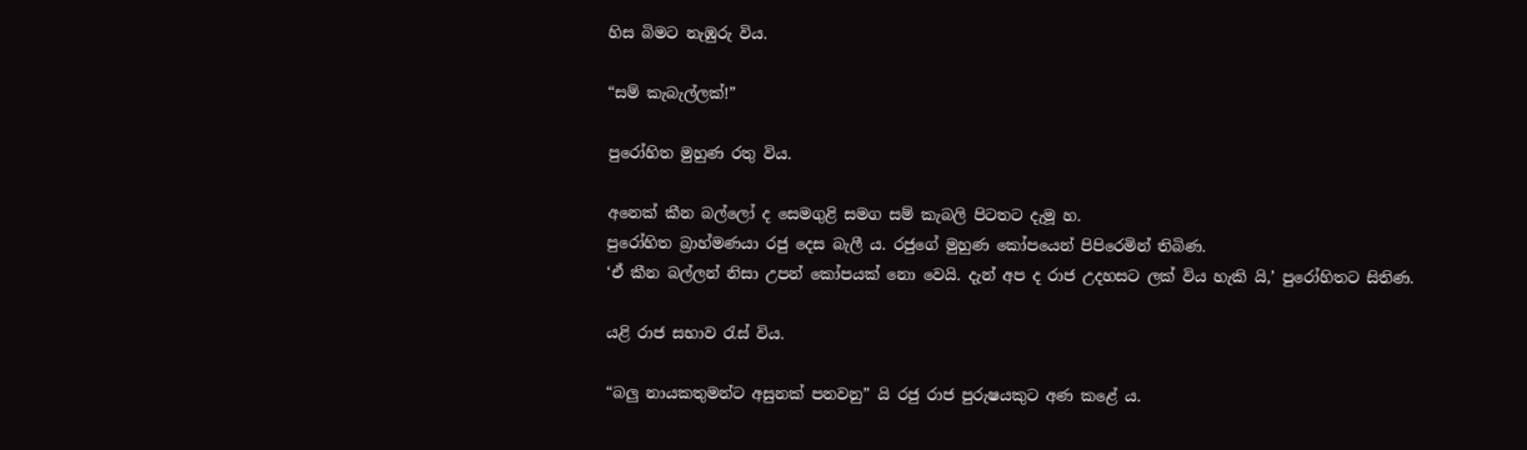හිස බිමට නැඹුරු විය.

“සම් කැබැල්ලක්!”

පුරෝහිත මුහුණ රතු විය.

අනෙක් කීන බල්ලෝ ද සෙමගුළි සමග සම් කැබලි පිටතට දැමූ හ.
පුරෝහිත බ්‍රාහ්මණයා රජු දෙස බැලී ය. රජුගේ මුහුණ කෝපයෙන් පිපිරෙමින් තිබිණ.
‘ඒ කීන බල්ලන් නිසා උපන් කෝපයක් නො වෙයි. දැන් අප ද රාජ උදහසට ලක් විය හැකි යි,’ පුරෝහිතට සිතිණ.

යළි රාජ සභාව රැස් විය.

“බලු නායකතුමන්ට අසුනක් පනවනු” යි රජු රාජ පුරුෂයකුට අණ කළේ ය.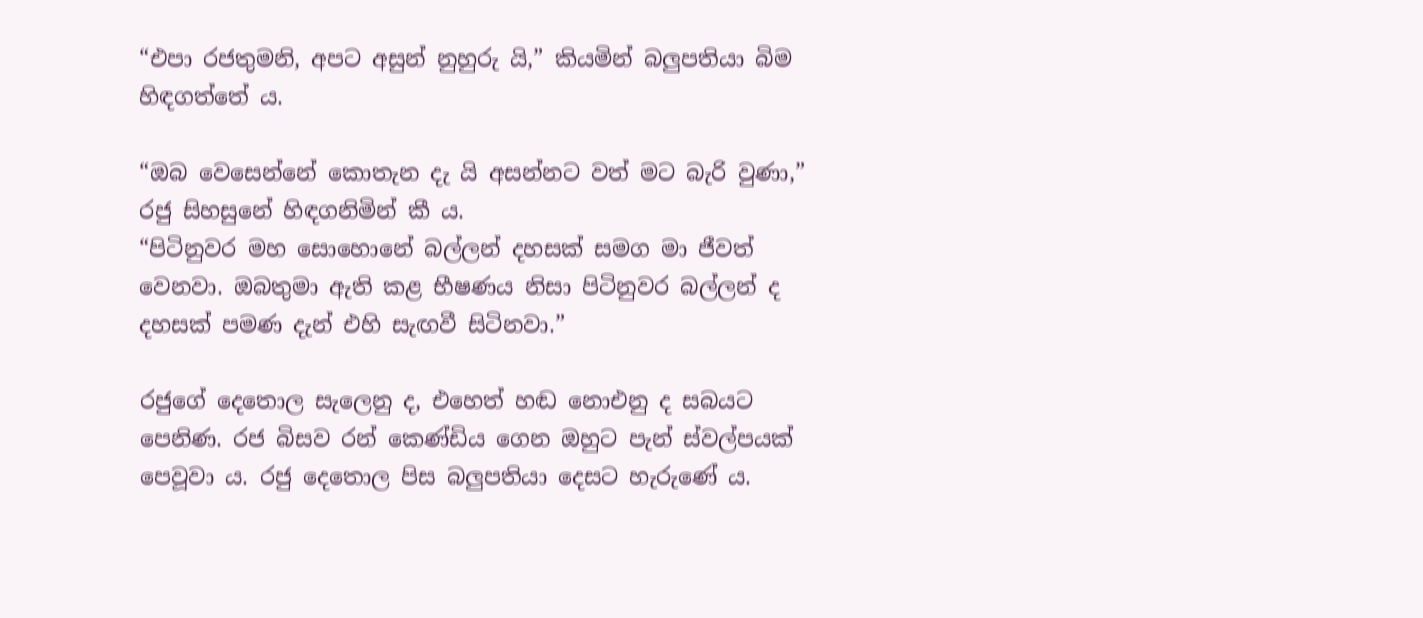“එපා රජතුමනි, අපට අසුන් නුහුරු යි,” කියමින් බලුපතියා බිම හිඳගත්තේ ය.

“ඔබ වෙසෙන්නේ කොතැන දැ යි අසන්නට වත් මට බැරි වුණා,” රජු සිහසුනේ හිඳගනිමින් කී ය.
“පිටිනුවර මහ සොහොනේ බල්ලන් දහසක් සමග මා ජීවත් වෙනවා. ඔබතුමා ඇති කළ භීෂණය නිසා පිටිනුවර බල්ලන් ද දහසක් පමණ දැන් එහි සැඟවී සිටිනවා.”

රජුගේ දෙතොල සැලෙනු ද, එහෙත් හඬ නොඑනු ද සබයට පෙනිණ. රජ බිසව රන් කෙණ්ඩිය ගෙන ඔහුට පැන් ස්වල්පයක් පෙවූවා ය. රජු දෙතොල පිස බලුපතියා දෙසට හැරුණේ ය.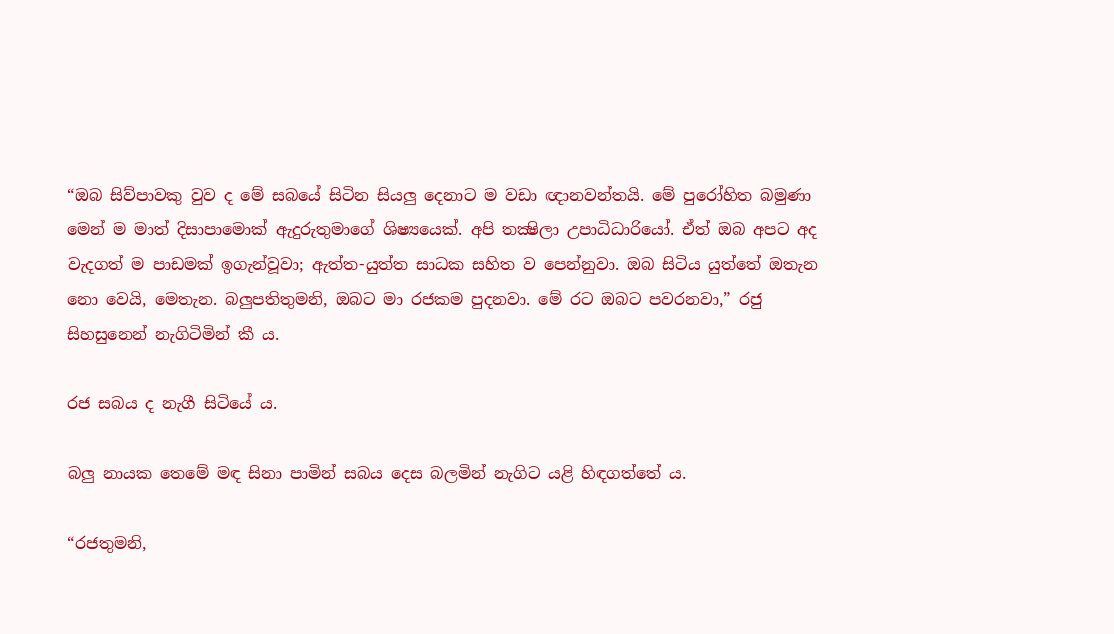“ඔබ සිව්පාවකු වුව ද මේ සබයේ සිටින සියලු දෙනාට ම වඩා ඥානවන්තයි. මේ පුරෝහිත බමුණා මෙන් ම මාත් දිසාපාමොක් ඇදුරුතුමාගේ ශිෂ්‍යයෙක්. අපි තක්‍ෂිලා උපාධිධාරියෝ. ඒත් ඔබ අපට අද වැදගත් ම පාඩමක් ඉගැන්වූවා; ඇත්ත-යුත්ත සාධක සහිත ව පෙන්නුවා. ඔබ සිටිය යුත්තේ ඔතැන නො වෙයි, මෙතැන. බලුපතිතුමනි, ඔබට මා රජකම පුදනවා. මේ රට ඔබට පවරනවා,” රජු සිහසුනෙන් නැගිටිමින් කී ය.

රජ සබය ද නැගී සිටියේ ය.

බලු නායක තෙමේ මඳ සිනා පාමින් සබය දෙස බලමින් නැගිට යළි හිඳගත්තේ ය.

“රජතුමනි,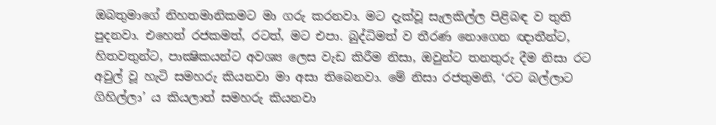ඔබතුමාගේ නිහතමානිකමට මා ගරු කරනවා. මට දැක්වූ සැලකිල්ල පිළිබඳ ව තුති පුදනවා. එහෙත් රජකමත්, රටත්, මට එපා. බුද්ධිමත් ව තීරණ නොගෙන ඥාතීන්ට, හිතවතුන්ට, පාක්‍ෂිකයන්ට අවශ්‍ය ලෙස වැඩ කිරීම නිසා, ඔවුන්ට තනතුරු දීම නිසා රට අවුල් වූ හැටි සමහරු කියනවා මා අසා තිබෙනවා. මේ නිසා රජතුමනි, ‘රට බල්ලාට ගිහිල්ලා’ ය කියලාත් සමහරු කියනවා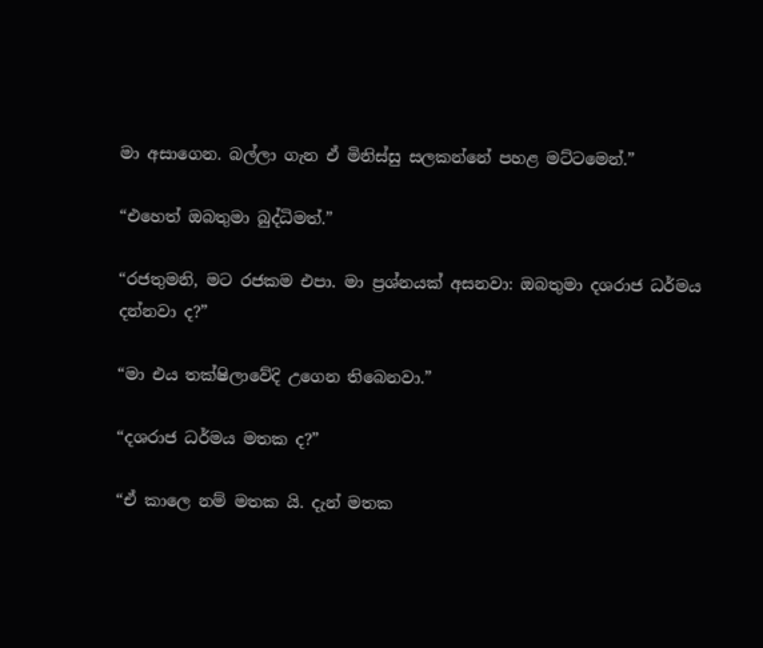මා අසාගෙන. බල්ලා ගැන ඒ මිනිස්සු සලකන්නේ පහළ මට්ටමෙන්.”

“එහෙත් ඔබතුමා බුද්ධිමත්.”

“රජතුමනි, මට රජකම එපා. මා ප්‍රශ්නයක් අසනවා: ඔබතුමා දශරාජ ධර්මය දන්නවා ද?”

“මා එය තක්ෂිලාවේදි උගෙන තිබෙනවා.”

“දශරාජ ධර්මය මතක ද?”

“ඒ කාලෙ නම් මතක යි. දැන් මතක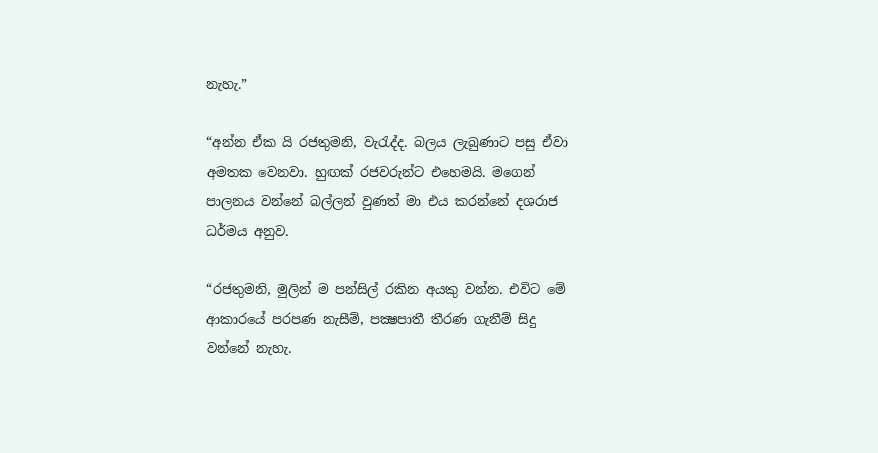නැහැ.”

“අන්න ඒක යි රජතුමනි, වැරැද්ද. බලය ලැබුණාට පසු ඒවා අමතක වෙනවා. හුඟක් රජවරුන්ට එහෙමයි. මගෙන් පාලනය වන්නේ බල්ලන් වුණත් මා එය කරන්නේ දශරාජ ධර්මය අනුව.

“රජතුමනි, මුලින් ම පන්සිල් රකින අයකු වන්න. එවිට මේ ආකාරයේ පරපණ නැසීම්, පක්‍ෂපාතී තීරණ ගැනීම් සිදු වන්නේ නැහැ.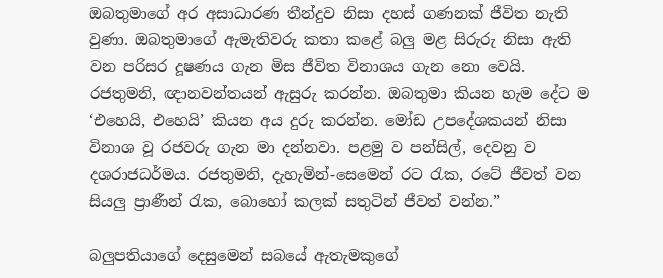ඔබතුමාගේ අර අසාධාරණ තීන්දුව නිසා දහස් ගණනක් ජීවිත නැති වුණා. ඔබතුමාගේ ඇමැතිවරු කතා කළේ බලු මළ සිරුරු නිසා ඇති වන පරිසර දූෂණය ගැන මිස ජීවිත විනාශය ගැන නො වෙයි. රජතුමනි, ඥානවන්තයන් ඇසුරු කරන්න. ඔබතුමා කියන හැම දේට ම ‘එහෙයි, එහෙයි’ කියන අය දුරු කරන්න. මෝඩ උපදේශකයන් නිසා විනාශ වූ රජවරු ගැන මා දන්නවා. පළමු ව පන්සිල්, දෙවනු ව දශරාජධර්මය. රජතුමනි, දැහැමින්-සෙමෙන් රට රැක, රටේ ජීවත් වන සියලු ප්‍රාණීන් රැක, බොහෝ කලක් සතුටින් ජීවත් වන්න.”

බලුපතියාගේ දෙසුමෙන් සබයේ ඇතැමකුගේ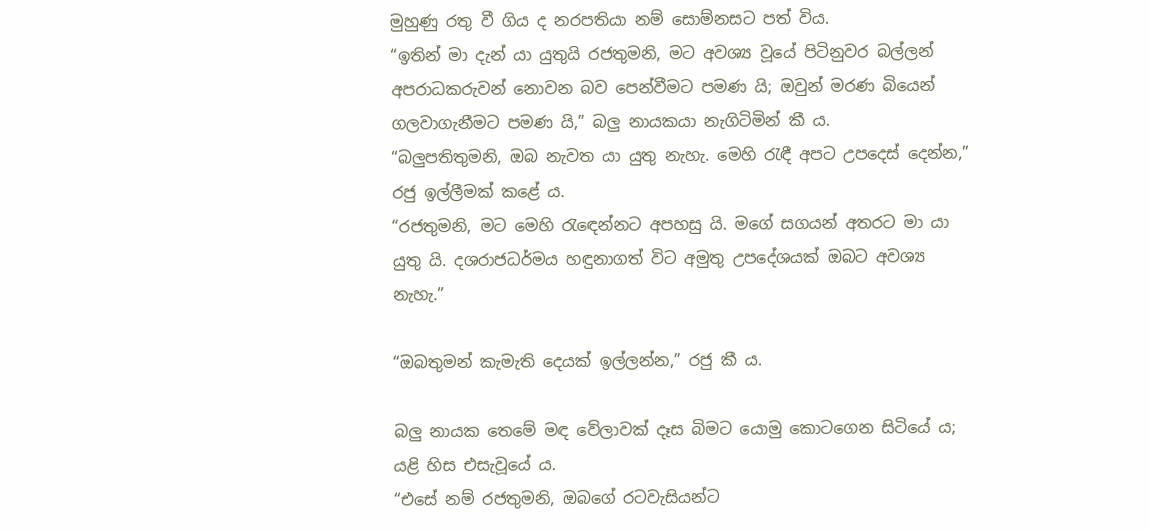මුහුණු රතු වී ගිය ද නරපතියා නම් සොම්නසට පත් විය.
“ඉතින් මා දැන් යා යුතුයි රජතුමනි, මට අවශ්‍ය වූයේ පිටිනුවර බල්ලන් අපරාධකරුවන් නොවන බව පෙන්වීමට පමණ යි; ඔවුන් මරණ බියෙන් ගලවාගැනීමට පමණ යි,” බලු නායකයා නැගිටිමින් කී ය.
“බලුපතිතුමනි, ඔබ නැවත යා යුතු නැහැ. මෙහි රැඳී අපට උපදෙස් දෙන්න,” රජු ඉල්ලීමක් කළේ ය.
“රජතුමනි, මට මෙහි රැඳෙන්නට අපහසු යි. මගේ සගයන් අතරට මා යා යුතු යි. දශරාජධර්මය හඳුනාගත් විට අමුතු උපදේශයක් ඔබට අවශ්‍ය නැහැ.”

“ඔබතුමන් කැමැති දෙයක් ඉල්ලන්න,” රජු කී ය.

බලු නායක තෙමේ මඳ වේලාවක් දෑස බිමට යොමු කොටගෙන සිටියේ ය; යළි හිස එසැවූයේ ය.
“එසේ නම් රජතුමනි, ඔබගේ රටවැසියන්ට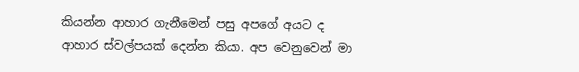කියන්න ආහාර ගැනීමෙන් පසු අපගේ අයට ද ආහාර ස්වල්පයක් දෙන්න කියා. අප වෙනුවෙන් මා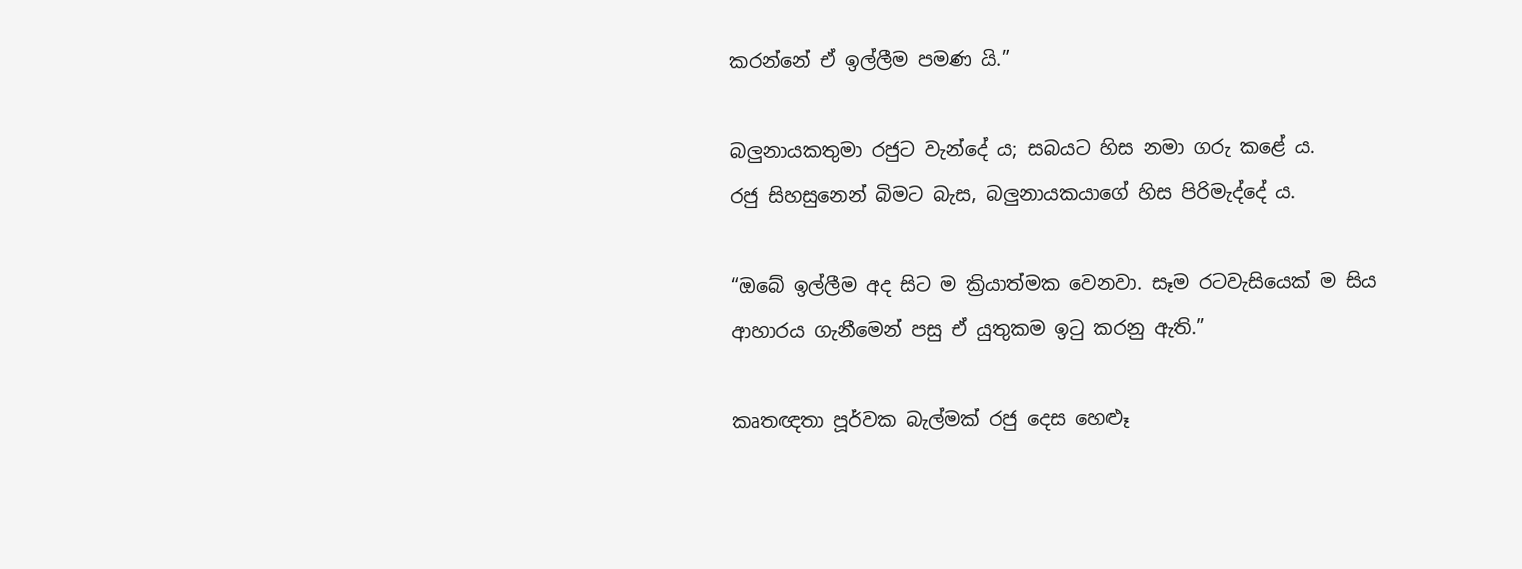කරන්නේ ඒ ඉල්ලීම පමණ යි.”

බලුනායකතුමා රජුට වැන්දේ ය; සබයට හිස නමා ගරු කළේ ය.
රජු සිහසුනෙන් බිමට බැස, බලුනායකයාගේ හිස පිරිමැද්දේ ය.

“ඔබේ ඉල්ලීම අද සිට ම ක්‍රියාත්මක වෙනවා. සෑම රටවැසියෙක් ම සිය ආහාරය ගැනීමෙන් පසු ඒ යුතුකම ඉටු කරනු ඇති.”

කෘතඥතා පූර්වක බැල්මක් රජු දෙස හෙළූ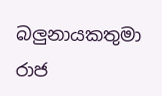බලුනායකතුමා රාජ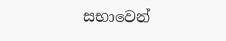සභාවෙන්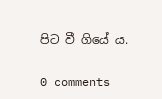පිට වී ගියේ ය.

0 comments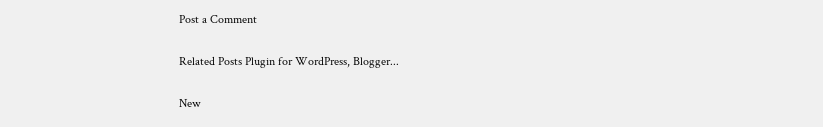Post a Comment

Related Posts Plugin for WordPress, Blogger...

New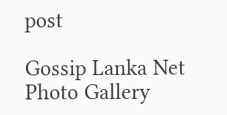post

Gossip Lanka Net Photo Gallery